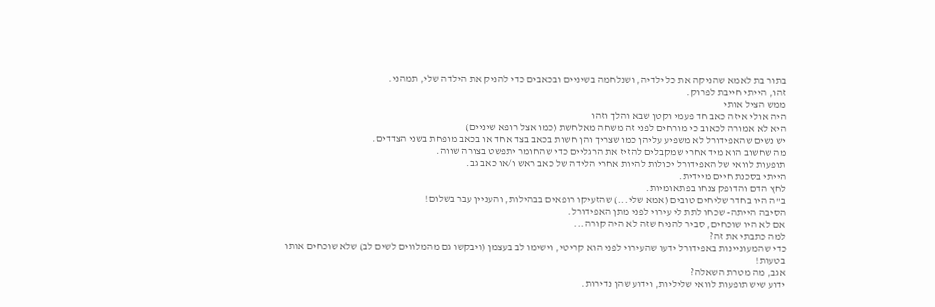בתור בת לאמא שהניקה את כל ילדיה, ושנלחמה בשיניים ובכאבים כדי להניק את הילדה שלי, תמהני.
זהו, הייתי חייבת לפרוק.
ממש הציל אותי
היה אולי איזה כאב חד פעמי וקטן שבא והלך וזהו
היא לא אמורה לכאוב כי מורחים לפני זה משחה מאלחשת (כמו אצל רופא שיניים)
יש נשים שהאפידורל לא משפיע עליהן כמו שצריך והן חשות בכאב בצד אחד או בכאב מופחת בשני הצדדים.
מה שחשוב הוא מיד אחרי שמקבלים להזיז את הרגליים כדי שהחומר יתפשט בצורה שווה.
תופעות לוואי של האפידורל יכולות להיות אחרי הלידה של כאב ראש ו/או כאב גב.
הייתי בסכנת חיים מיידית.
לחץ הדם והדופק צנחו בפתאומיות.
ב"ה היו בחדר שליחים טובים (אמא שלי...) שהזעיקו רופאים בבהילות, והעניין עבר בשלום!
הסיבה הייתה- שכחו לתת לי עירוי לפני מתן האפידורל.
אם לא היו שוכחים, סביר להניח שזה לא היה קורה...
למה כתבתי את זה?
כדי שהמעוניינות באפידורל ידעו שהעירוי לפני הוא קריטי, וישימו לב בעצמן (ויבקשו גם מהמלווים לשים לב) שלא שוכחים אותו בטעות!
אגב, מה מטרת השאלה?
ידוע שיש תופעות לוואי שליליות, וידוע שהן נדירות.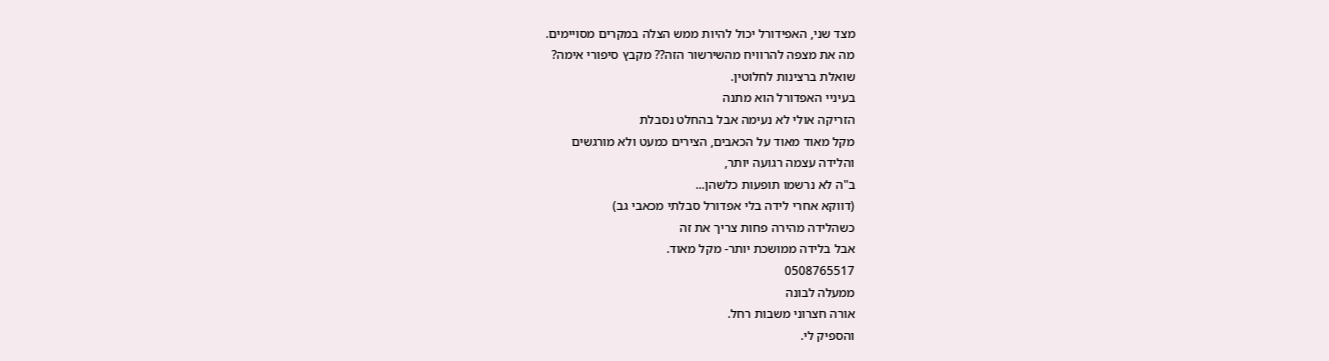מצד שני, האפידורל יכול להיות ממש הצלה במקרים מסויימים.
מה את מצפה להרוויח מהשירשור הזה?? מקבץ סיפורי אימה?
שואלת ברצינות לחלוטין.
בעיניי האפדורל הוא מתנה
הזריקה אולי לא נעימה אבל בהחלט נסבלת
מקל מאוד מאוד על הכאבים, הצירים כמעט ולא מורגשים
והלידה עצמה רגועה יותר,
ב"ה לא נרשמו תופעות כלשהן...
(דווקא אחרי לידה בלי אפדורל סבלתי מכאבי גב)
כשהלידה מהירה פחות צריך את זה
אבל בלידה ממושכת יותר- מקל מאוד.
0508765517
ממעלה לבונה
אורה חצרוני משבות רחל.
והספיק לי.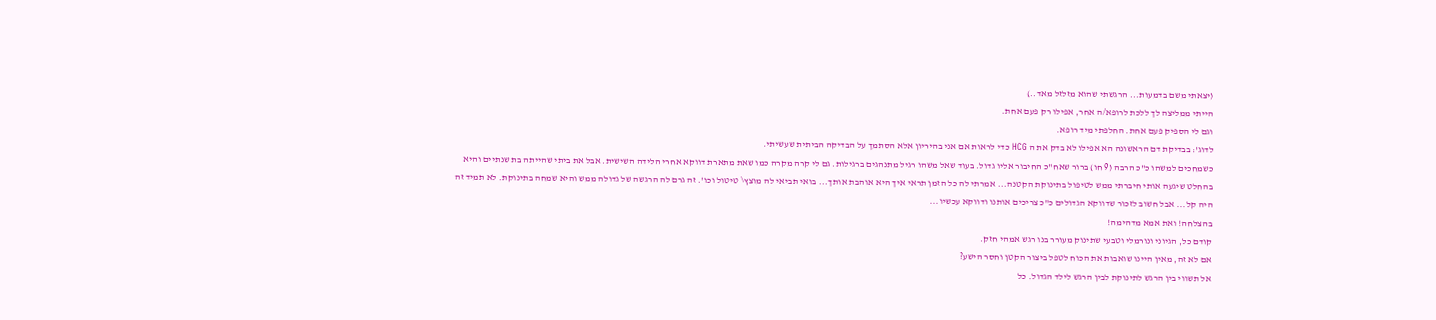(יצאתי משם בדמעות... הרגשתי שהוא מזלזל מאד..)
הייתי ממליצה לך ללכת לרופא/ה אחר, אפילו רק פעם אחת.
וגם לי הספיק פעם אחת. החלפתי מיד רופא.
לדוג': בבדיקת דם הראשונה הא אפילו לא בדק את ה HCG כדי לראות אם אני בהיריון אלא הסתמך על הבדיקה הביתית שעשיתי.
כשמחכים למשהו כ"כ הרבה (9 חו) ברור שאח"כ החיבור אליו גדול. בעוד שאל משהו רגיל מתנהגים ברגילות. גם לי קרה מקרה כמו שאת מתארת דווקא אחרי הלידה השישית. אבל את ביתי שהייתה בת שנתיים והיא בהחלט שיגעה אותי חיברתי ממש לטיפול בתינוקת הקטנה... אמרתי לה כל הזמן תראי איך היא אוהבת אותך... בואי תביאי לה מוצץ\ טיטול וכו'. זה גרם לה הרגשה של גדולה ממש והיא שמחה בתינוקת. לא תמיד זה היה קל... אבל חשוב לזכור שדווקא הגדולים כ"כ צריכים אותנו ודווקא עכשיו...
בהצלחה! ואת אמא מדהימה!
קודם כל, הגיוני ונורמלי וטבעי שתינוק מעורר בנו רגש אמהי חזק.
אם לא זה, מאין היינו שואבות את הכוח לטפל ביצור הקטן וחסר הישע?
אל תשווי בין הרגש לתינוקת לבין הרגש לילד הגדול. כל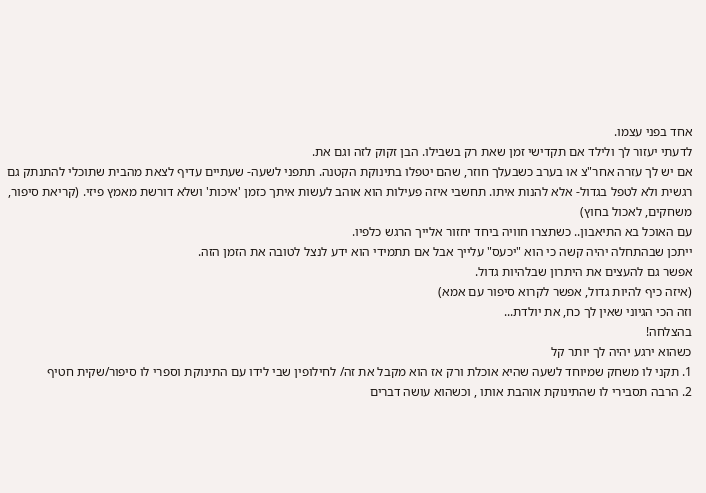אחד בפני עצמו.
לדעתי יעזור לך ולילד אם תקדישי זמן שאת רק בשבילו. הבן זקוק לזה וגם את.
אם יש לך עזרה אחר"צ או בערב כשבעלך חוזר, שהם יטפלו בתינוקת הקטנה. תתפני לשעה- שעתיים עדיף לצאת מהבית שתוכלי להתנתק גם רגשית ולא לטפל בגדול- אלא להנות איתו. תחשבי איזה פעילות הוא אוהב לעשות איתך כזמן 'איכות' ושלא דורשת מאמץ פיזי. (קריאת סיפור, משחקים, לאכול בחוץ)
עם האוכל בא התיאבון.. כשתצרו חוויה ביחד יחזור אלייך הרגש כלפיו.
ייתכן שבהתחלה יהיה קשה כי הוא "יכעס" עלייך אבל אם תתמידי הוא ידע לנצל לטובה את הזמן הזה.
אפשר גם להעצים את היתרון שבלהיות גדול.
(איזה כיף להיות גדול, אפשר לקרוא סיפור עם אמא)
וזה הכי הגיוני שאין לך כח, את יולדת...
בהצלחה!
כשהוא ירגע יהיה לך יותר קל
1. תקני לו משחק שמיוחד לשעה שהיא אוכלת ורק אז הוא מקבל את זה/ לחילופין שבי לידו עם התינוקת וספרי לו סיפור/שקית חטיף
2. הרבה תסבירי לו שהתינוקת אוהבת אותו , וכשהוא עושה דברים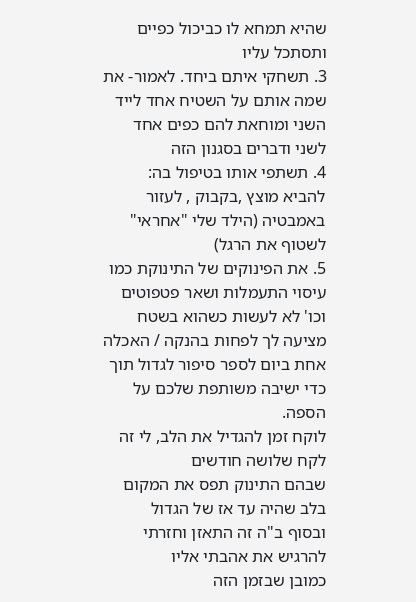שהיא תמחא לו כביכול כפיים ותסתכל עליו
3. תשחקי איתם ביחד. לאמור- את שמה אותם על השטיח אחד לייד השני ומוחאת להם כפים אחד לשני ודברים בסגנון הזה
4. תשתפי אותו בטיפול בה: להביא מוצץ ,בקבוק , לעזור באמבטיה (הילד שלי "אחראי" לשטוף את הרגל)
5. את הפינוקים של התינוקת כמו עיסוי התעמלות ושאר פטפוטים וכו' לא לעשות כשהוא בשטח
מציעה לך לפחות בהנקה / האכלה אחת ביום לספר סיפור לגדול תוך כדי ישיבה משותפת שלכם על הספה.
לוקח זמן להגדיל את הלב, לי זה לקח שלושה חודשים
שבהם התינוק תפס את המקום בלב שהיה עד אז של הגדול
ובסוף ב"ה זה התאזן וחזרתי להרגיש את אהבתי אליו
כמובן שבזמן הזה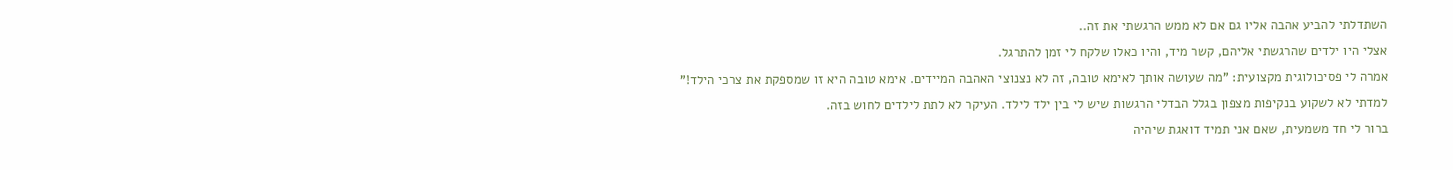השתדלתי להביע אהבה אליו גם אם לא ממש הרגשתי את זה..
אצלי היו ילדים שהרגשתי אליהם, קשר מיד, והיו כאלו שלקח לי זמן להתרגל.
אמרה לי פסיכולוגית מקצועית: "מה שעושה אותך לאימא טובה, זה לא נצנוצי האהבה המיידים. אימא טובה היא זו שמספקת את צרכי הילד!"
למדתי לא לשקוע בנקיפות מצפון בגלל הבדלי הרגשות שיש לי בין ילד לילד. העיקר לא לתת לילדים לחוש בזה.
ברור לי חד משמעית, שאם אני תמיד דואגת שיהיה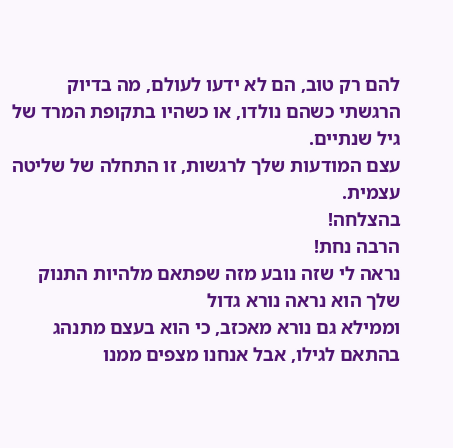להם רק טוב, הם לא ידעו לעולם, מה בדיוק הרגשתי כשהם נולדו, או כשהיו בתקופת המרד של גיל שנתיים.
עצם המודעות שלך לרגשות, זו התחלה של שליטה עצמית.
בהצלחה!
הרבה נחת!
נראה לי שזה נובע מזה שפתאם מלהיות התנוק שלך הוא נראה נורא גדול
וממילא גם נורא מאכזב, כי הוא בעצם מתנהג בהתאם לגילו, אבל אנחנו מצפים ממנו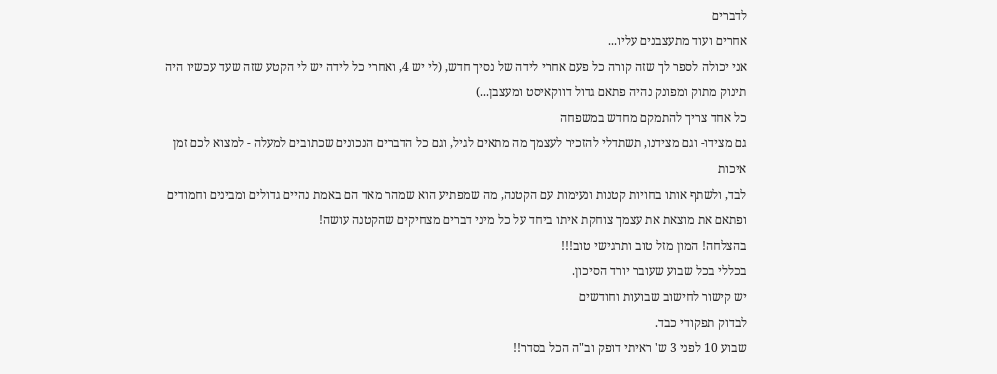לדברים
אחרים ועוד מתעצבנים עליו...
אני יכולה לספר לך שזה קורה כל פעם אחרי לידה של נסיך חדש, (לי יש 4, ואחרי כל לידה יש לי הקטע שזה שעד עכשיו היה תינוק מתוק ומפונק נהיה פתאם גדול דווקאיסט ומעצבן...)
כל אחד צריך להתמקם מחדש במשפחה
גם מצידו- וגם מצידנו, תשתדלי להזכיר לעצמך מה מתאים לגיל, וגם כל הדברים הנכונים שכתובים למעלה - למצוא לכם זמן איכות
לבד, ולשתף אותו בחויות קטנות ונעימות עם הקטנה, מה שמפתיע הוא שמהר מאד הם באמת נהיים גדולים ומבינים וחמודים
ופתאם את מוצאת את עצמך צוחקת איתו ביחד על כל מיני דברים מצחיקים שהקטנה עושה!
בהצלחה! המון מזל טוב ותרגישי טוב!!!
בכללי בכל שבוע שעובר יורד הסיכון.
יש קישור לחישוב שבועות וחודשים
לבדוק תפקודי כבד.
שבוע 10 לפני 3 ש' ראיתי דופק וב"ה הכל בסדר!!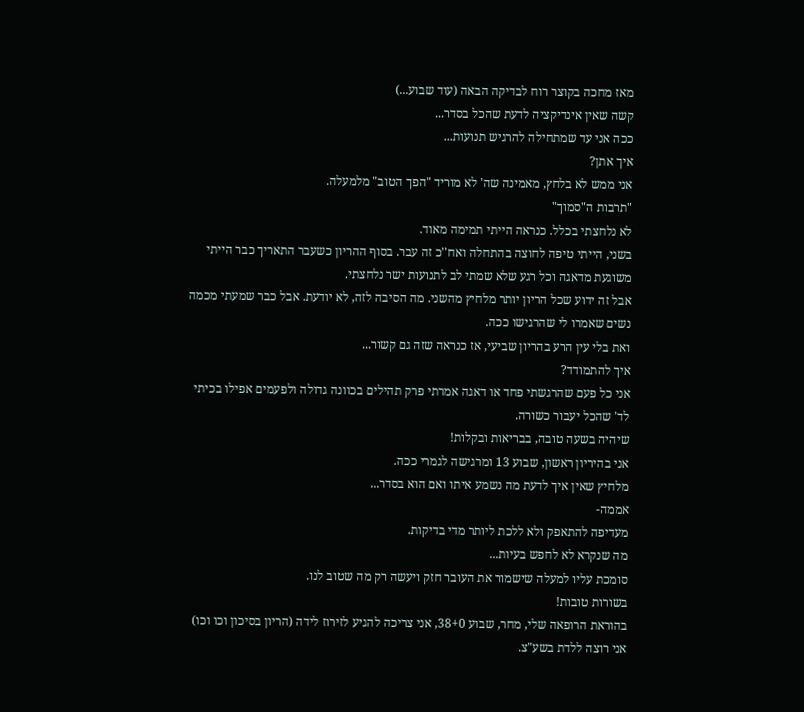מאז מחכה בקוצר רוח לבדיקה הבאה (עוד שבוע...)
קשה שאין אינדיקציה לדעת שהכל בסדר...
ככה אני עד שמתחילה להרגיש תנועות...
איך אתן?
אני ממש לא בלחץ, מאמינה שה' לא מוריד "הפך הטוב" מלמעלה.
"תרבות ה"סמוך"
לא נלחצתי בכלל. כנראה הייתי תמימה מאוד.
בשני, הייתי טיפה לחוצה בהתחלה ואח''כ זה עבר. בסוף ההריון כשעבר התאריך כבר הייתי משוגעת מדאגה וכל רגע שלא שמתי לב לתנועות ישר נלחצתי.
אבל זה ידוע שכל הריון יותר מלחיץ מהשני. מה הסיבה לזה, לא יודעת. אבל כבר שמעתי מכמה נשים שאמרו לי שהרגישו ככה.
ואת בלי עין הרע בהריון שביעי, אז כנראה שזה גם קשור...
איך להתמודד?
אני כל פעם שהרגשתי פחד או דאגה אמרתי פרק תהילים בכוונה גדולה ולפעמים אפילו בכיתי לד' שהכל יעבור כשורה.
שיהיה בשעה טובה, בבריאות ובקלות!
אני בהיריון ראשון, שבוע 13 ומרגישה לגמרי ככה.
מלחיץ שאין איך לדעת מה נשמע איתו ואם הוא בסדר...
אממה-
מעדיפה להתאפק ולא ללכת ליותר מדי בדיקות.
מה שנקרא לא לחפש בעיות...
סומכת עליו למעלה שישמור את העובר חזק ויעשה רק מה שטוב לנו.
בשורות טובות!
בהוראת הרופאה שלי, מחר, שבוע 38+0, אני צריכה להגיע לזירוז לידה (הריון בסיכון וכו וכו)
אני רוצה ללדת בשע"צ.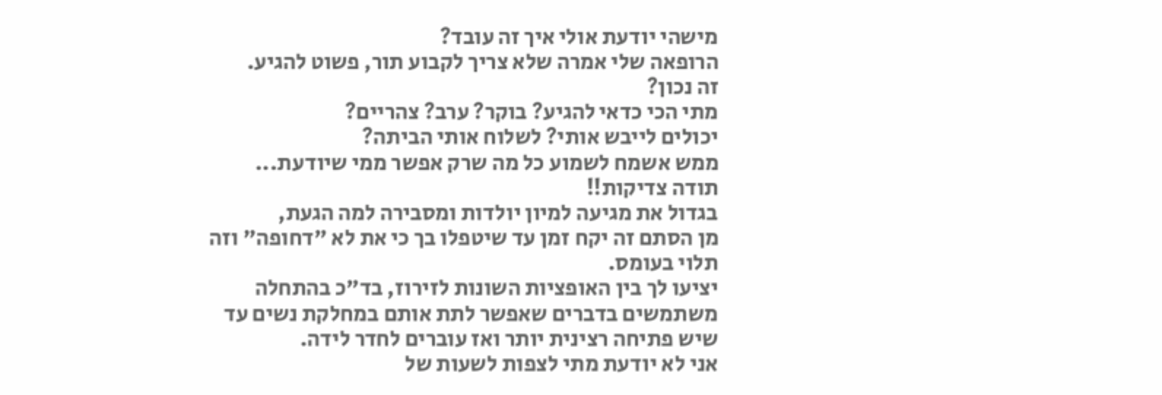מישהי יודעת אולי איך זה עובד?
הרופאה שלי אמרה שלא צריך לקבוע תור, פשוט להגיע.
זה נכון?
מתי הכי כדאי להגיע? בוקר? ערב? צהריים?
יכולים לייבש אותי? לשלוח אותי הביתה?
ממש אשמח לשמוע כל מה שרק אפשר ממי שיודעת...
תודה צדיקות!!
בגדול את מגיעה למיון יולדות ומסבירה למה הגעת,
מן הסתם זה יקח זמן עד שיטפלו בך כי את לא "דחופה" וזה תלוי בעומס.
יציעו לך בין האופציות השונות לזירוז, בד"כ בהתחלה משתמשים בדברים שאפשר לתת אותם במחלקת נשים עד שיש פתיחה רצינית יותר ואז עוברים לחדר לידה.
אני לא יודעת מתי לצפות לשעות של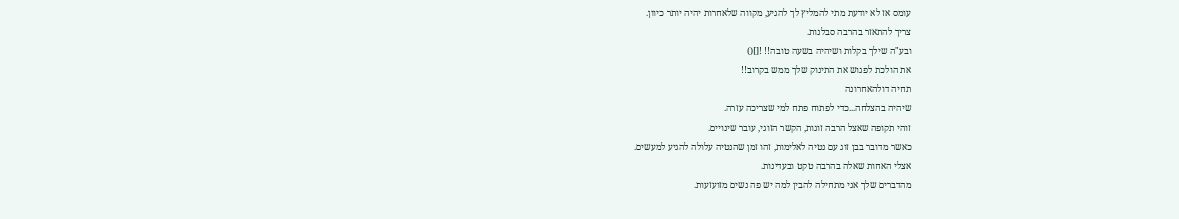עומס אז לא יודעת מתי להמליץ לך להגיע, מקווה שלאחרות יהיה יותר כיוון.
צריך להתאזר בהרבה סבלנות.
ובע"ה שילך בקלות ושיהיה בשעה טובה!! ![]()
את הולכת לפגוש את התינוק שלך ממש בקרוב!!
תחיה דולהאחרונה
שיהיה בהצלחה...כדי לפתוח פתח למי שצריכה עזרה.
זוהי תקופה שאצל הרבה זוגות, הקשר הזוגי, עובר שינויים.
כאשר מדובר בבן זוג עם נטיה לאלימות, זהו זמן שהנטיה עלולה להגיע למעשים.
אצלי האחות שאלה בהרבה טקט ובעדינות.
מהדברים שלך אני מתחילה להבין למה יש פה נשים מזועזעות.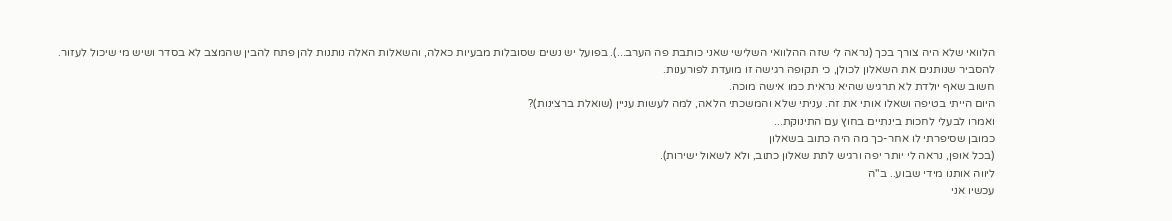הלוואי שלא היה צורך בכך (נראה לי שזה ההלוואי השלישי שאני כותבת פה הערב...). בפועל יש נשים שסובלות מבעיות כאלה, והשאלות האלה נותנות להן פתח להבין שהמצב לא בסדר ושיש מי שיכול לעזור.
להסביר שנותנים את השאלון לכולן, כי תקופה רגישה זו מועדת לפורענות.
חשוב שאף יולדת לא תרגיש שהיא נראית כמו אישה מוכה.
היום הייתי בטיפה ושאלו אותי את זה. עניתי שלא והמשכתי הלאה, למה לעשות עניין (שואלת ברצינות)?
ואמרו לבעלי לחכות בינתיים בחוץ עם התינוקת...
כמובן שסיפרתי לו אחר-כך מה היה כתוב בשאלון
(בכל אופן, נראה לי יותר יפה ורגיש לתת שאלון כתוב, ולא לשאול ישירות).
ליווה אותנו מידי שבוע.. ב"ה
עכשיו אני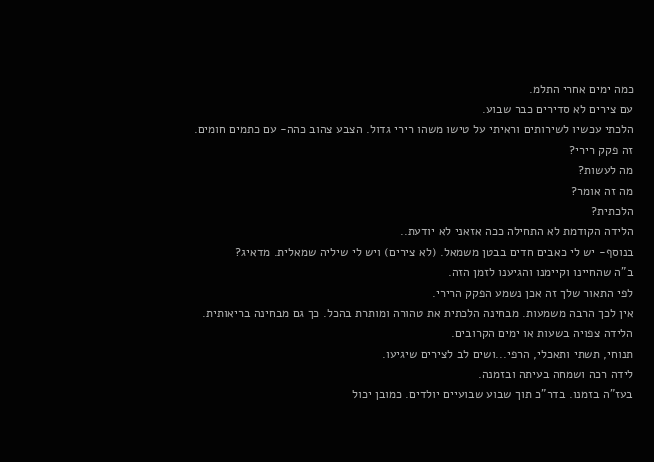כמה ימים אחרי התלמ.
עם צירים לא סדירים כבר שבוע.
הלכתי עכשיו לשירותים וראיתי על טישו משהו רירי גדול. הצבע צהוב כהה- עם כתמים חומים.
זה פקק רירי?
מה לעשות?
מה זה אומר?
הלכתית?
הלידה הקודמת לא התחילה ככה אזאני לא יודעת..
בנוסף- יש לי כאבים חדים בבטן משמאל. (לא צירים) ויש לי שיליה שמאלית. מדאיג?
ב"ה שהחיינו וקיימנו והגיענו לזמן הזה.
לפי התאור שלך זה אכן נשמע הפקק הרירי.
אין לכך הרבה משמעות. מבחינה הלכתית את טהורה ומותרת בהכל. כך גם מבחינה בריאותית.
הלידה צפויה בשעות או ימים הקרובים.
תנוחי, תשתי ותאכלי, הרפי...ושים לב לצירים שיגיעו.
לידה רכה ושמחה בעיתה ובזמנה.
בעז"ה בזמנו. בדר"כ תוך שבוע שבועיים יולדים. כמובן יכול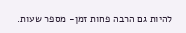להיות גם הרבה פחות זמן- מספר שעות.